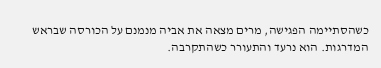כשהסתיימה הפגישה, מרים מצאה את אביה מנמנם על הכורסה שבראש המדרגות. הוא נרעד והתעורר כשהתקרבה.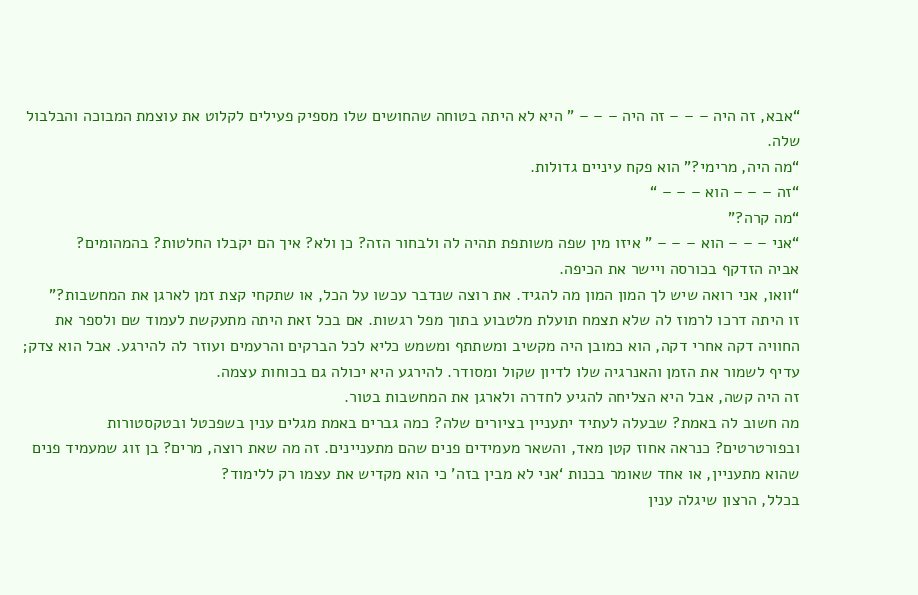“אבא, זה היה – – – זה היה – – – ” היא לא היתה בטוחה שהחושים שלו מספיק פעילים לקלוט את עוצמת המבוכה והבלבול שלה.
“מה היה, מרימי?” הוא פקח עיניים גדולות.
“זה – – – הוא – – – “
“מה קרה?”
“אני – – – הוא – – – ” איזו מין שפה משותפת תהיה לה ולבחור הזה? כן ולא? איך הם יקבלו החלטות? בהמהומים?
אביה הזדקף בכורסה ויישר את הכיפה.
“וואו, אני רואה שיש לך המון המון מה להגיד. את רוצה שנדבר עכשו על הכל, או שתקחי קצת זמן לארגן את המחשבות?”
זו היתה דרכו לרמוז לה שלא תצמח תועלת מלטבוע בתוך מפל רגשות. אם בכל זאת היתה מתעקשת לעמוד שם ולספר את החוויה דקה אחרי דקה, הוא כמובן היה מקשיב ומשתתף ומשמש כליא לכל הברקים והרעמים ועוזר לה להירגע. אבל הוא צדק; עדיף לשמור את הזמן והאנרגיה שלו לדיון שקול ומסודר. להירגע היא יכולה גם בכוחות עצמה.
זה היה קשה, אבל היא הצליחה להגיע לחדרה ולארגן את המחשבות בטור.
מה חשוב לה באמת? שבעלה לעתיד יתעניין בציורים שלה? כמה גברים באמת מגלים ענין בשפכטל ובטקסטורות ובפורטרטים? כנראה אחוז קטן מאד, והשאר מעמידים פנים שהם מתעניינים. זה מה שאת רוצה, מרים? בן זוג שמעמיד פנים שהוא מתעניין, או אחד שאומר בכנות ‘אני לא מבין בזה’ כי הוא מקדיש את עצמו רק ללימוד?
בכלל, הרצון שיגלה ענין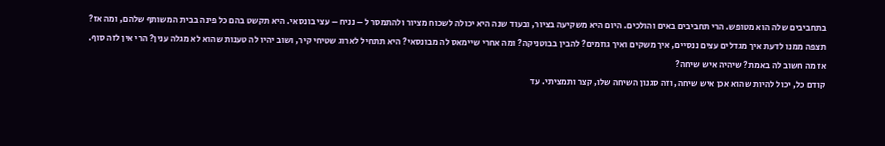בתחביבים שלה הוא מטופש. הרי תחביבים באים והולכים. היום היא משקיעה בציור, ובעוד שנה היא יכולה לשכוח מציור ולהתמסר ל – נניח – עצי בונסאי. היא תקשט בהם כל פינה בבית המשותף שלהם, ומה אז? תצפה ממנו לדעת איך מגדלים עצים ננסיים, איך משקים ואיך גוזמים? להבין בבוטניקה? ומה אחרי שיימאס לה מבונסאי? היא תתחיל לארוג שטיחי קיר, ושוב יהיו לה טענות שהוא לא מגלה ענין? הרי אין לזה סוף.
אז מה חשוב לה באמת? שיהיה איש שיחה?
קודם כל, יכול להיות שהוא אכן איש שיחה, וזה סגנון השיחה שלו, קצר ותמציתי. עד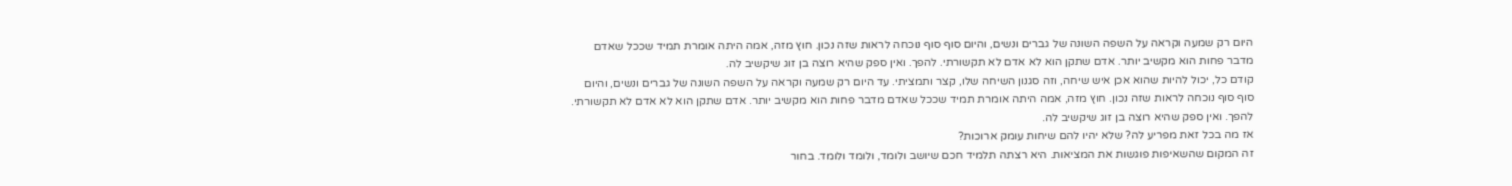היום רק שמעה וקראה על השפה השונה של גברים ונשים, והיום סוף סוף נוכחה לראות שזה נכון. חוץ מזה, אמה היתה אומרת תמיד שככל שאדם מדבר פחות הוא מקשיב יותר. אדם שתקן הוא לא אדם לא תקשורתי. להפך. ואין ספק שהיא רוצה בן זוג שיקשיב לה.
קודם כל, יכול להיות שהוא אכן איש שיחה, וזה סגנון השיחה שלו, קצר ותמציתי. עד היום רק שמעה וקראה על השפה השונה של גברים ונשים, והיום סוף סוף נוכחה לראות שזה נכון. חוץ מזה, אמה היתה אומרת תמיד שככל שאדם מדבר פחות הוא מקשיב יותר. אדם שתקן הוא לא אדם לא תקשורתי. להפך. ואין ספק שהיא רוצה בן זוג שיקשיב לה.
אז מה בכל זאת מפריע לה? שלא יהיו להם שיחות עומק ארוכות?
זה המקום שהשאיפות פוגשות את המציאות. היא רצתה תלמיד חכם שיושב ולומד, ולומד ולומד. בחור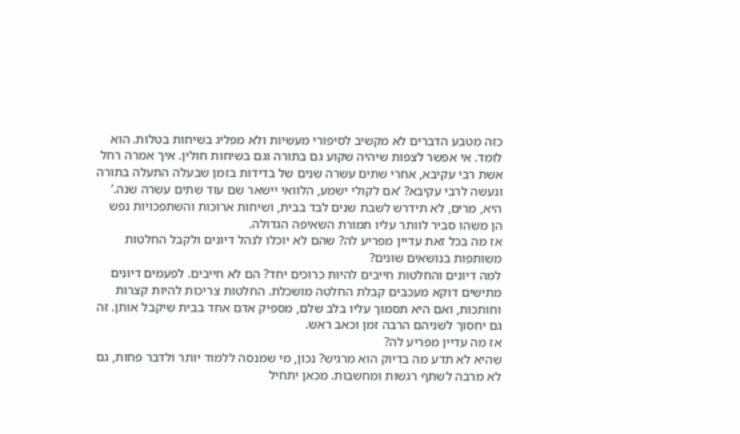כזה מטבע הדברים לא מקשיב לסיפורי מעשיות ולא מפליג בשיחות בטלות. הוא לומד. אי אפשר לצפות שיהיה שקוע גם בתורה וגם בשיחות חולין. איך אמרה רחל אשת רבי עקיבא, אחרי שתים עשרה שנים של בדידות בזמן שבעלה התעלה בתורה ונעשה לרבי עקיבא? ‘אם לקולי ישמע, הלוואי יישאר שם עוד שתים עשרה שנה.’ היא, מרים, לא תידרש לשבת שנים לבד בבית, ושיחות ארוכות והשתפכויות נפש הן משהו סביר לוותר עליו תמורת השאיפה הגדולה.
אז מה בכל זאת עדיין מפריע לה? שהם לא יוכלו לנהל דיונים ולקבל החלטות משותפות בנושאים שונים?
למה דיונים והחלטות חייבים להיות כרוכים יחד? הם לא חייבים. לפעמים דיונים מתישים דוקא מעכבים קבלת החלטה מושכלת. החלטות צריכות להיות קצרות וחותכות, ואם היא תסמוך עליו בלב שלם, מספיק אדם אחד בבית שיקבל אותן. זה גם יחסוך לשניהם הרבה זמן וכאב ראש.
אז מה עדיין מפריע לה?
שהיא לא תדע מה בדיוק הוא מרגיש? נכון, מי שמנסה ללמוד יותר ולדבר פחות, גם לא מרבה לשתף רגשות ומחשבות. מכאן יתחיל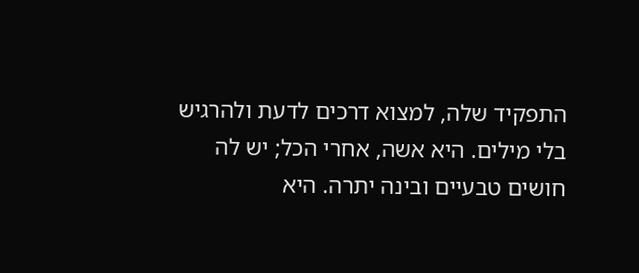התפקיד שלה, למצוא דרכים לדעת ולהרגיש בלי מילים. היא אשה, אחרי הכל; יש לה חושים טבעיים ובינה יתרה. היא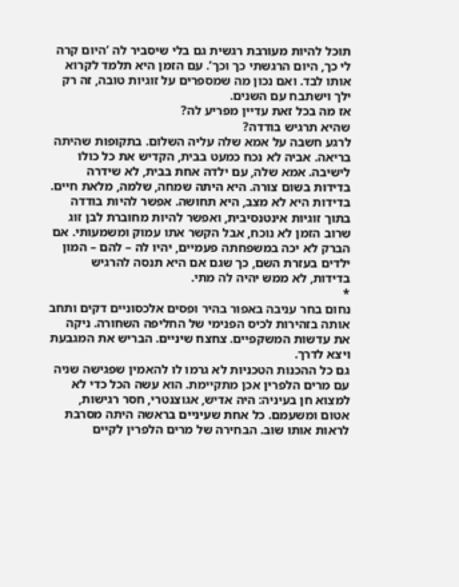תוכל להיות מעורבת רגשית גם בלי שיסביר לה ‘היום קרה לי כך, היום הרגשתי כך וכך’. עם הזמן היא תלמד לקרוא אותו לבד. ואם נכון מה שמספרים על זוגיות טובה, זה רק ילך וישתבח עם השנים.
אז מה בכל זאת עדיין מפריע לה?
שהיא תרגיש בודדה?
לרגע חשבה על אמא שלה עליה השלום. בתקופות שהיתה בריאה. אביה לא נכח כמעט בבית, הקדיש את כל כולו לישיבה. אמא שלה, עם ילדה אחת בבית, לא שידרה בדידות בשום צורה. היא היתה שמחה, שלמה, מלאת חיים. בדידות היא לא מצב, היא תחושה. אפשר להיות בודדה בתוך זוגיות אינטנסיבית, ואפשר להיות מחוברת לבן זוג שרוב הזמן לא נוכח, אבל הקשר אתו עמוק ומשמעותי. אם הברק לא יכה במשפחתה פעמיים, יהיו לה – להם – המון ילדים בעזרת השם, כך שגם אם היא תנסה להרגיש בדידות, לא ממש יהיה לה מתי.
*
נחום בחר עניבה באפור בהיר ופסים אלכסוניים דקים ותחב אותה בזהירות לכיס הפנימי של החליפה השחורה. ניקה את עדשות המשקפיים. צחצח שיניים. הבריש את המגבעת ויצא לדרך.
גם כל ההכנות הטכניות לא גרמו לו להאמין שפגישה שניה עם מרים הלפרין אכן מתקיימת. הוא עשה הכל כדי לא למצוא חן בעיניה: היה אדיש, אגוצנטרי, חסר רגישות, אטום ומשעמם. כל אחת שעיניים בראשה היתה מסרבת לראות אותו שוב. הבחירה של מרים הלפרין לקיים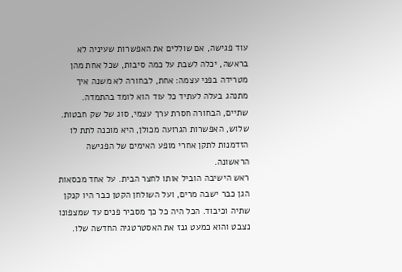עוד פגישה, אם שוללים את האפשרות שעיניה לא בראשה, יכלה לשבת על כמה סיבות, שכל אחת מהן מטרידה בפני עצמה: אחת, לבחורה לא משנה איך מתנהג בעלה לעתיד כל עוד הוא לומד בהתמדה. שתיים, הבחורה חסרת ערך עצמי, סוג של שק חבטות. שלוש, האפשרות הגרועה מכולן, היא מוכנה לתת לו הזדמנות לתקן אחרי מופע האימים של הפגישה הראשונה.
ראש הישיבה הוביל אותו לחצר הבית. על אחד מכסאות הגן כבר ישבה מרים, ועל השולחן הקטן כבר היו קנקן שתיה וכיבוד. הכל היה כל כך מסביר פנים עד שמצפונו נצבט והוא כמעט גנז את האסטרטגיה החדשה שלו.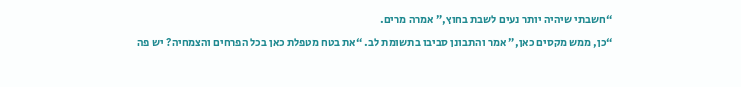“חשבתי שיהיה יותר נעים לשבת בחוץ,” אמרה מרים.
“כן, ממש מקסים כאן,” אמר והתבונן סביבו בתשומת לב. “את בטח מטפלת כאן בכל הפרחים והצמחיה? יש פה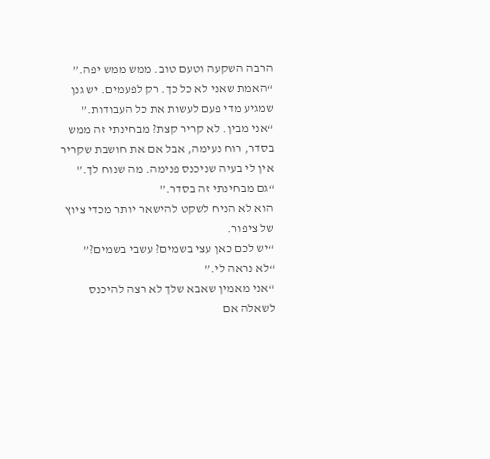הרבה השקעה וטעם טוב. ממש ממש יפה.”
“האמת שאני לא כל כך. רק לפעמים. יש גנן שמגיע מדי פעם לעשות את כל העבודות.”
“אני מבין. לא קריר קצת? מבחינתי זה ממש בסדר, רוח נעימה, אבל אם את חושבת שקריר אין לי בעיה שניכנס פנימה. מה שנוח לך.”
“גם מבחינתי זה בסדר.”
הוא לא הניח לשקט להישאר יותר מכדי ציוץ של ציפור.
“יש לכם כאן עצי בשמים? עשבי בשמים?”
“לא נראה לי.”
“אני מאמין שאבא שלך לא רצה להיכנס לשאלה אם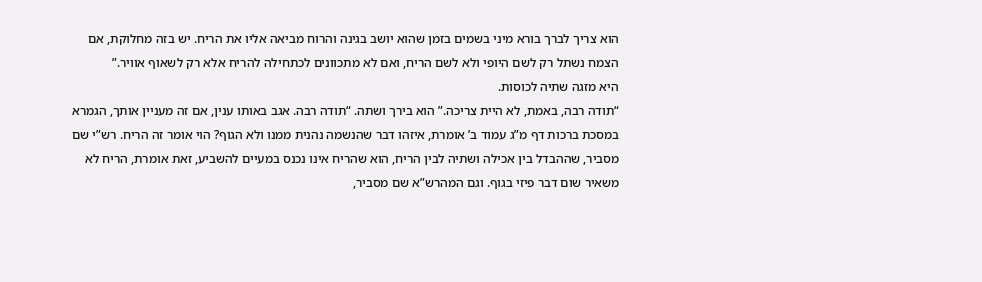הוא צריך לברך בורא מיני בשמים בזמן שהוא יושב בגינה והרוח מביאה אליו את הריח. יש בזה מחלוקת, אם הצמח נשתל רק לשם היופי ולא לשם הריח, ואם לא מתכוונים לכתחילה להריח אלא רק לשאוף אוויר.”
היא מזגה שתיה לכוסות.
“תודה רבה, באמת, לא היית צריכה.” הוא בירך ושתה. “תודה רבה. אגב באותו ענין, אם זה מעניין אותך, הגמרא במסכת ברכות דף מ”ג עמוד ב’ אומרת, איזהו דבר שהנשמה נהנית ממנו ולא הגוף? הוי אומר זה הריח. רש”י שם מסביר, שההבדל בין אכילה ושתיה לבין הריח, הוא שהריח אינו נכנס במעיים להשביע, זאת אומרת, הריח לא משאיר שום דבר פיזי בגוף. וגם המהרש”א שם מסביר,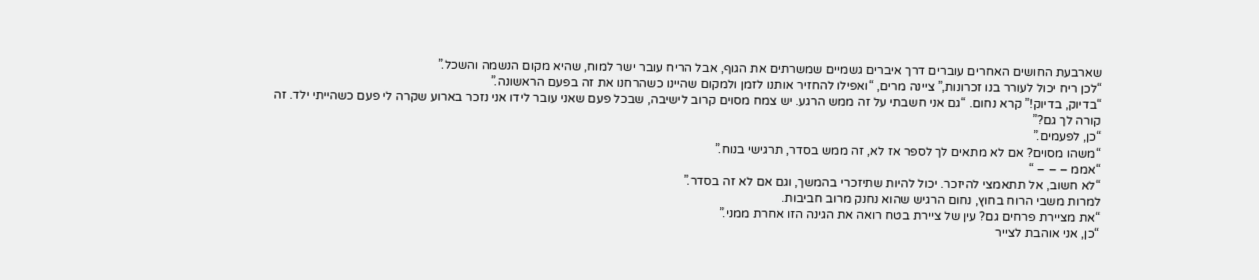שארבעת החושים האחרים עוברים דרך איברים גשמיים שמשרתים את הגוף, אבל הריח עובר ישר למוח, שהיא מקום הנשמה והשכל.”
“לכן ריח יכול לעורר בנו זכרונות,” ציינה מרים, “ואפילו להחזיר אותנו לזמן ולמקום שהיינו כשהרחנו את זה בפעם הראשונה.”
“בדיוק, בדיוק!” קרא נחום. “גם אני חשבתי על זה ממש הרגע. יש צמח מסוים קרוב לישיבה, שבכל פעם שאני עובר לידו אני נזכר בארוע שקרה לי פעם כשהייתי ילד. זה קורה לך גם?”
“כן, לפעמים.”
“משהו מסוים? אם לא מתאים לך לספר אז לא, זה ממש בסדר, תרגישי בנוח.”
“אממ – – – “
“לא חשוב, אל תתאמצי להיזכר. יכול להיות שתיזכרי בהמשך, וגם אם לא זה בסדר.”
למרות משבי הרוח בחוץ, נחום הרגיש שהוא נחנק מרוב חביבות.
“את מציירת פרחים גם? עין של ציירת בטח רואה את הגינה הזו אחרת ממני.”
“כן, אני אוהבת לצייר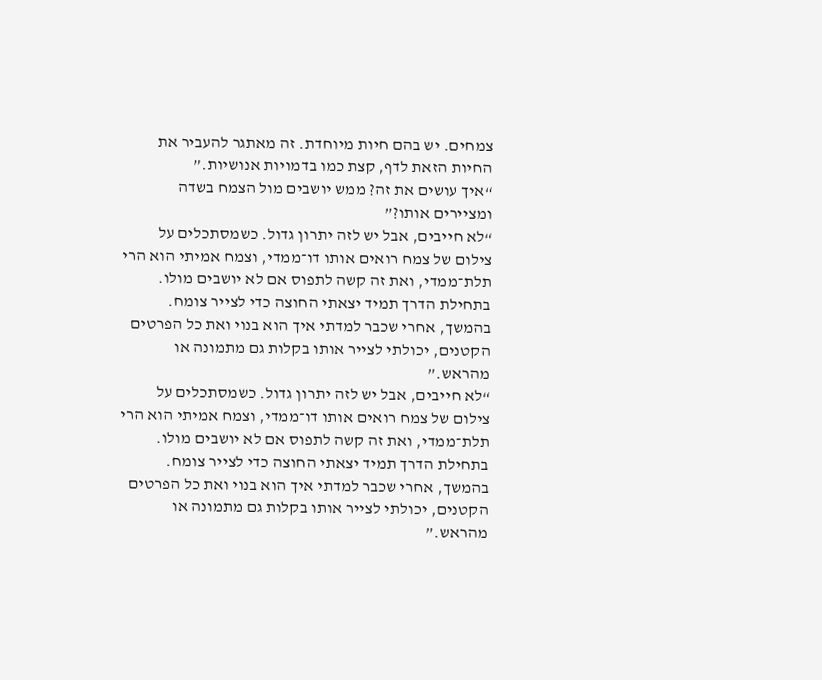צמחים. יש בהם חיות מיוחדת. זה מאתגר להעביר את החיות הזאת לדף, קצת כמו בדמויות אנושיות.”
“איך עושים את זה? ממש יושבים מול הצמח בשדה ומציירים אותו?”
“לא חייבים, אבל יש לזה יתרון גדול. כשמסתכלים על צילום של צמח רואים אותו דו־ממדי, וצמח אמיתי הוא הרי תלת־ממדי, ואת זה קשה לתפוס אם לא יושבים מולו. בתחילת הדרך תמיד יצאתי החוצה כדי לצייר צומח. בהמשך, אחרי שכבר למדתי איך הוא בנוי ואת כל הפרטים הקטנים, יכולתי לצייר אותו בקלות גם מתמונה או מהראש.”
“לא חייבים, אבל יש לזה יתרון גדול. כשמסתכלים על צילום של צמח רואים אותו דו־ממדי, וצמח אמיתי הוא הרי תלת־ממדי, ואת זה קשה לתפוס אם לא יושבים מולו. בתחילת הדרך תמיד יצאתי החוצה כדי לצייר צומח. בהמשך, אחרי שכבר למדתי איך הוא בנוי ואת כל הפרטים הקטנים, יכולתי לצייר אותו בקלות גם מתמונה או מהראש.”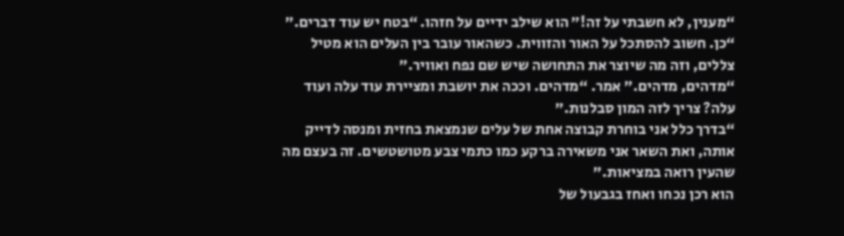“מענין, לא חשבתי על זה!” הוא שילב ידיים על חזהו. “בטח יש עוד דברים.”
“כן. חשוב להסתכל על האור והזווית. כשהאור עובר בין העלים הוא מטיל צללים, וזה מה שיוצר את התחושה שיש שם נפח ואוויר.”
“מדהים, מדהים.” אמר. “מדהים. וככה את יושבת ומציירת עוד עלה ועוד עלה? צריך לזה המון סבלנות.”
“בדרך כלל אני בוחרת קבוצה אחת של עלים שנמצאת בחזית ומנסה לדייק אותה, ואת השאר אני משאירה ברקע כמו כתמי צבע מטושטשים. זה בעצם מה שהעין רואה במציאות.”
הוא רכן נכחו ואחז בגבעול של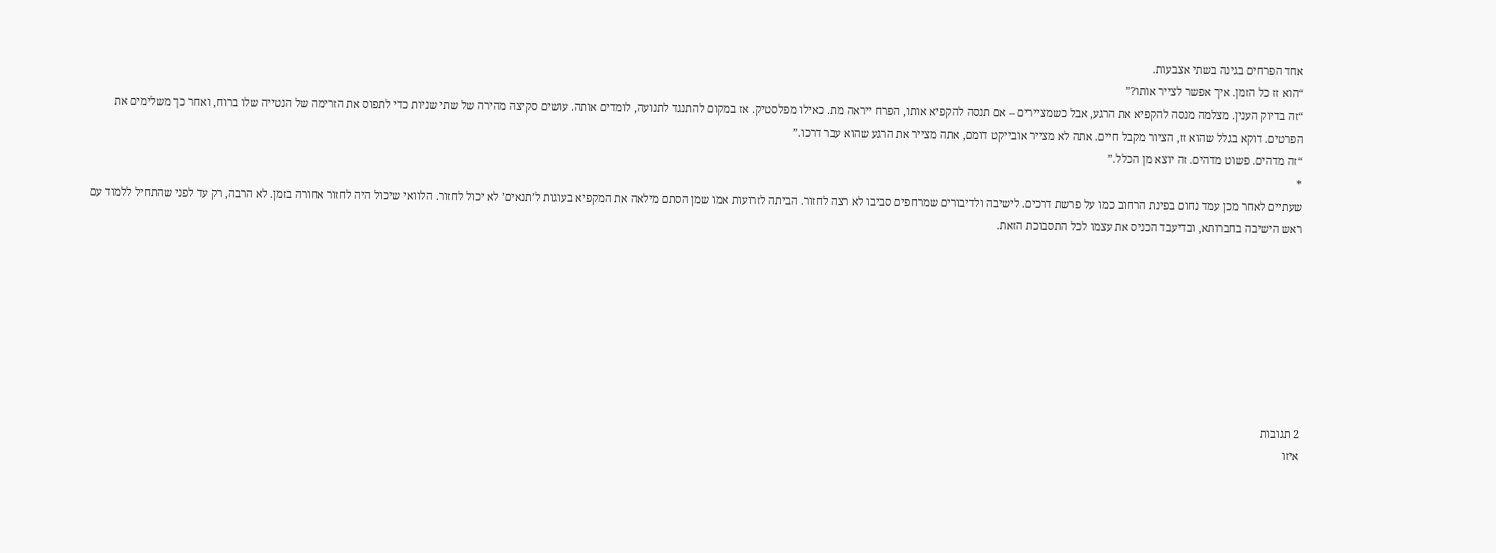אחד הפרחים בגינה בשתי אצבעות.
“הוא זז כל הזמן. איך אפשר לצייר אותו?”
“זה בדיוק הענין. מצלמה מנסה להקפיא את הרגע, אבל כשמציירים – אם תנסה להקפיא אותו, הפרח ייראה מת. כאילו מפלסטיק. אז במקום להתנגד לתנועה, לומדים אותה. עושים סקיצה מהירה של שתי שניות כדי לתפוס את הזרימה של הנטייה שלו ברוח, ואחר כך משלימים את הפרטים. דוקא בגלל שהוא זז, הציור מקבל חיים. אתה לא מצייר אובייקט דומם, אתה מצייר את הרגע שהוא עבר דרכו.”
“זה מדהים. פשוט מדהים. זה יוצא מן הכלל.”
*
שעתיים לאחר מכן עמד נחום בפינת הרחוב כמו על פרשת דרכים. לישיבה ולדיבורים שמרחפים סביבו לא רצה לחזור. הביתה לזרועות אמו שמן הסתם מילאה את המקפיא בעוגות ל’תנאים’ לא יכול לחזור. הלוואי שיכול היה לחזור אחורה בזמן. לא הרבה, רק עד לפני שהתחיל ללמוד עם ראש הישיבה בחברותא, ובדיעבד הכניס את עצמו לכל התסבוכת הזאת.








2 תגובות
איזו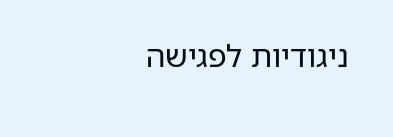ניגודיות לפגישה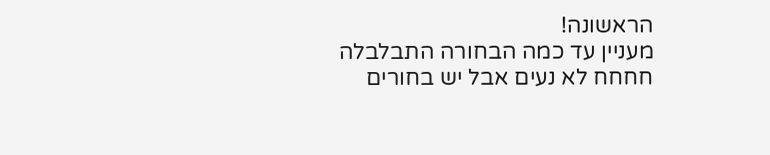הראשונה!
מעניין עד כמה הבחורה התבלבלה
חחחח לא נעים אבל יש בחורים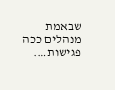שבאמת מנהלים ככה פגישות….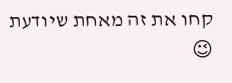קחו את זה מאחת שיודעת 😉